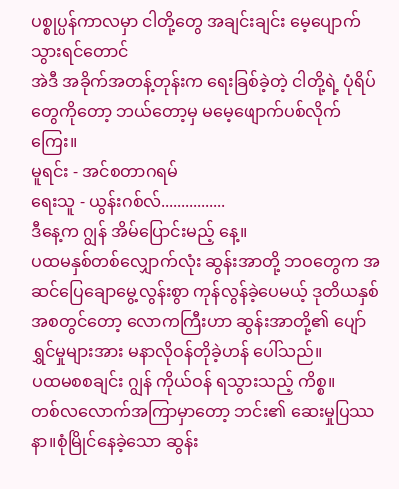ပစ္စုပ္ပန်ကာလမှာ ငါတို့တွေ အချင်းချင်း မေ့ပျောက်သွားရင်တောင်
အဲဒီ အခိုက်အတန့်တုန်းက ရေးခြစ်ခဲ့တဲ့ ငါတို့ရဲ့ ပုံရိပ်တွေကိုတော့ ဘယ်တော့မှ မမေ့ဖျောက်ပစ်လိုက်ကြေး။
မူရင်း - အင်စတာဂရမ်
ရေးသူ - ယွန်းဂစ်လ်................
ဒီနေ့က ဂျွန် အိမ်ပြောင်းမည့် နေ့။
ပထမနှစ်တစ်လျှောက်လုံး ဆွန်းအာတို့ ဘဝတွေက အဆင်ပြေချောမွေ့လွန်းစွာ ကုန်လွန်ခဲ့ပေမယ့် ဒုတိယနှစ်အစတွင်တော့ လောကကြီးဟာ ဆွန်းအာတို့၏ ပျော်ရွှင်မှုများအား မနာလိုဝန်တိုခဲ့ဟန် ပေါ်သည်။
ပထမစစချင်း ဂျွန် ကိုယ်ဝန် ရသွားသည့် ကိစ္စ။
တစ်လလောက်အကြာမှာတော့ ဘင်း၏ ဆေးမှုပြဿနာ။စုံမြိုင်နေခဲ့သော ဆွန်း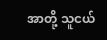အာတို့ သူငယ်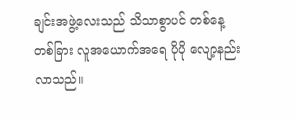ချင်းအဖွဲ့လေးသည် သိသာစွာပင် တစ်နေ့တစ်ခြား လူအယောက်အရေ ပိုပို လျော့နည်းလာသည်။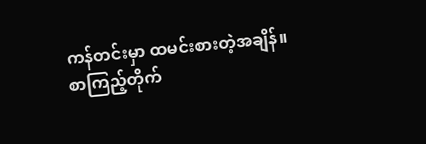ကန်တင်းမှာ ထမင်းစားတဲ့အချိန်။
စာကြည့်တိုက်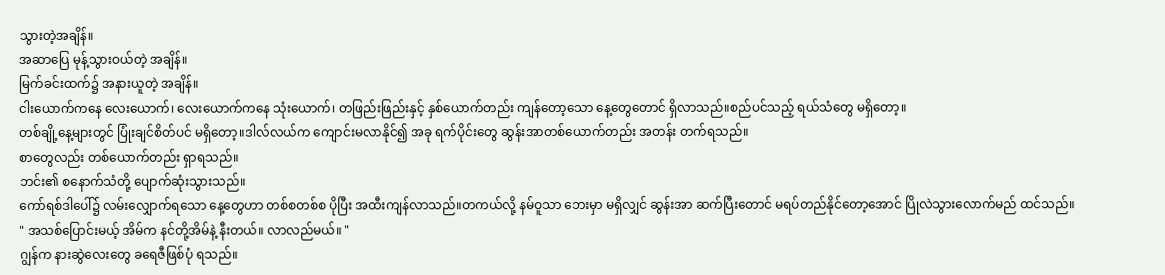သွားတဲ့အချိန်။
အဆာပြေ မုန့်သွားဝယ်တဲ့ အချိန်။
မြက်ခင်းထက်၌ အနားယူတဲ့ အချိန်။
ငါးယောက်ကနေ လေးယောက်၊ လေးယောက်ကနေ သုံးယောက်၊ တဖြည်းဖြည်းနှင့် နှစ်ယောက်တည်း ကျန်တော့သော နေ့တွေတောင် ရှိလာသည်။စည်ပင်သည့် ရယ်သံတွေ မရှိတော့။
တစ်ချို့နေ့များတွင် ပြုံးချင်စိတ်ပင် မရှိတော့။ဒါလ်လယ်က ကျောင်းမလာနိုင်၍ အခု ရက်ပိုင်းတွေ ဆွန်းအာတစ်ယောက်တည်း အတန်း တက်ရသည်။
စာတွေလည်း တစ်ယောက်တည်း ရှာရသည်။
ဘင်း၏ စနောက်သံတို့ ပျောက်ဆုံးသွားသည်။
ကော်ရစ်ဒါပေါ်၌ လမ်းလျှောက်ရသော နေ့တွေဟာ တစ်စတစ်စ ပိုပြီး အထီးကျန်လာသည်။တကယ်လို့ နမ်ဝူသာ ဘေးမှာ မရှိလျှင် ဆွန်းအာ ဆက်ပြီးတောင် မရပ်တည်နိုင်တော့အောင် ပြိုလဲသွားလောက်မည် ထင်သည်။
" အသစ်ပြောင်းမယ့် အိမ်က နင်တို့အိမ်နဲ့ နီးတယ်။ လာလည်မယ်။ "
ဂျွန်က နားဆွဲလေးတွေ ခရေဇီဖြစ်ပုံ ရသည်။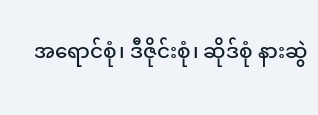အရောင်စုံ၊ ဒီဇိုင်းစုံ၊ ဆိုဒ်စုံ နားဆွဲ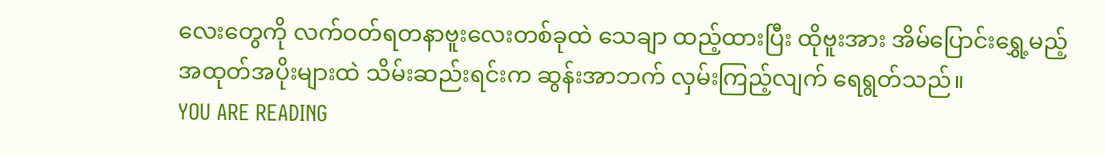လေးတွေကို လက်ဝတ်ရတနာဗူးလေးတစ်ခုထဲ သေချာ ထည့်ထားပြီး ထိုဗူးအား အိမ်ပြောင်းရွှေ့မည့် အထုတ်အပိုးများထဲ သိမ်းဆည်းရင်းက ဆွန်းအာဘက် လှမ်းကြည့်လျက် ရေရွတ်သည်။
YOU ARE READING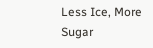Less Ice, More Sugar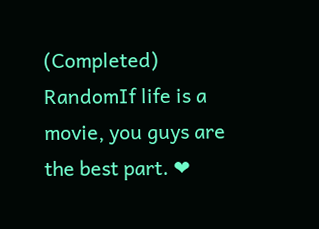(Completed)
RandomIf life is a movie, you guys are the best part. ❤